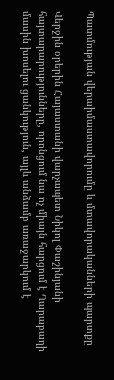Պատմության վերաիմաստավորումը և մտավորականների պարտքը

Վերջին օրերին Հայաստանի վարչապետ Նիկոլ Փաշինյանի հայտարարությունները, որոնցում նա ոչ միայն հարցում է Ղարաբաղի մասին խոսելու ցանկություն, այլև անձամբ առաջարկում է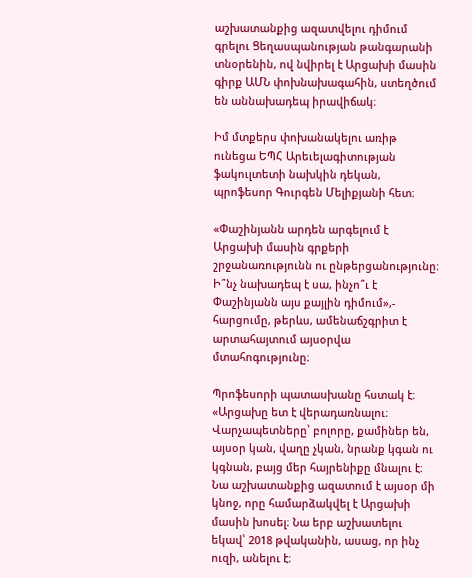աշխատանքից ազատվելու դիմում գրելու Ցեղասպանության թանգարանի տնօրենին, ով նվիրել է Արցախի մասին գիրք ԱՄՆ փոխնախագահին, ստեղծում են աննախադեպ իրավիճակ։

Իմ մտքերս փոխանակելու առիթ ունեցա ԵՊՀ Արեւելագիտության ֆակուլտետի նախկին դեկան, պրոֆեսոր Գուրգեն Մելիքյանի հետ։

«Փաշինյանն արդեն արգելում է Արցախի մասին գրքերի շրջանառությունն ու ընթերցանությունը։ Ի՞նչ նախադեպ է սա, ինչո՞ւ է Փաշինյանն այս քայլին դիմում»,- հարցումը, թերևս, ամենաճշգրիտ է արտահայտում այսօրվա մտահոգությունը։

Պրոֆեսորի պատասխանը հստակ է։ «Արցախը ետ է վերադառնալու։ Վարչապետները՝ բոլորը, քամիներ են, այսօր կան, վաղը չկան, նրանք կգան ու կգնան, բայց մեր հայրենիքը մնալու է։ Նա աշխատանքից ազատում է այսօր մի կնոջ, որը համարձակվել է Արցախի մասին խոսել։ Նա երբ աշխատելու եկավ՝ 2018 թվականին, ասաց, որ ինչ ուզի, անելու է։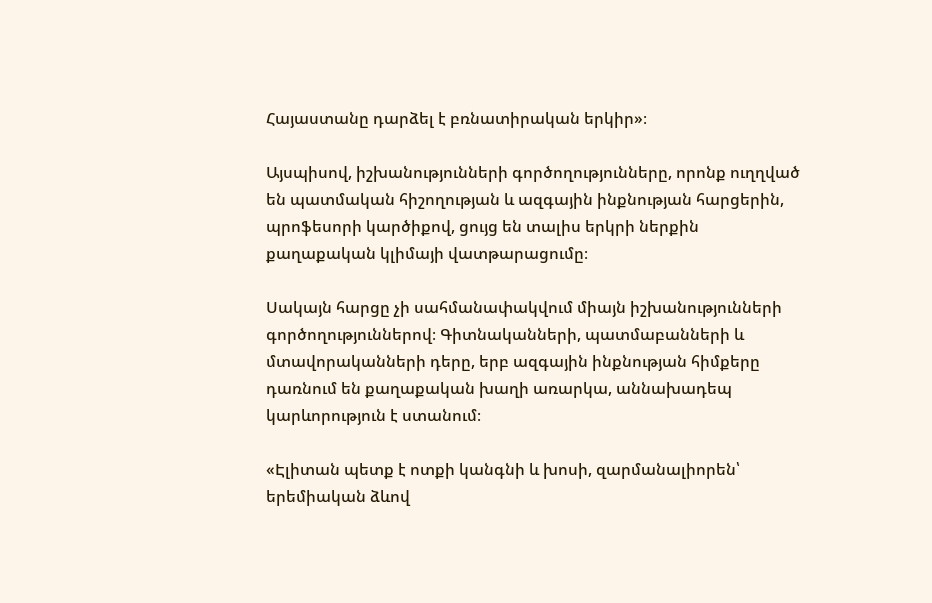Հայաստանը դարձել է բռնատիրական երկիր»։

Այսպիսով, իշխանությունների գործողությունները, որոնք ուղղված են պատմական հիշողության և ազգային ինքնության հարցերին, պրոֆեսորի կարծիքով, ցույց են տալիս երկրի ներքին քաղաքական կլիմայի վատթարացումը։

Սակայն հարցը չի սահմանափակվում միայն իշխանությունների գործողություններով։ Գիտնականների, պատմաբանների և մտավորականների դերը, երբ ազգային ինքնության հիմքերը դառնում են քաղաքական խաղի առարկա, աննախադեպ կարևորություն է ստանում։

«Էլիտան պետք է ոտքի կանգնի և խոսի, զարմանալիորեն՝ երեմիական ձևով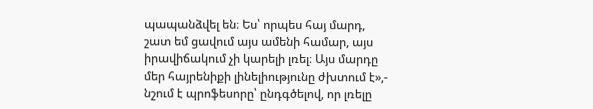պապանձվել են։ Ես՝ որպես հայ մարդ, շատ եմ ցավում այս ամենի համար, այս իրավիճակում չի կարելի լռել։ Այս մարդը մեր հայրենիքի լինելիությունը ժխտում է»,- նշում է պրոֆեսորը՝ ընդգծելով, որ լռելը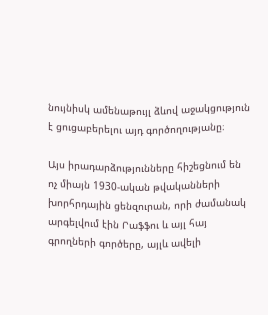նույնիսկ ամենաթույլ ձևով աջակցություն է ցուցաբերելու այդ գործողությանը։

Այս իրադարձությունները հիշեցնում են ոչ միայն 1930-ական թվականների խորհրդային ցենզուրան, որի ժամանակ արգելվում էին Րաֆֆու և այլ հայ գրողների գործերը, այլև ավելի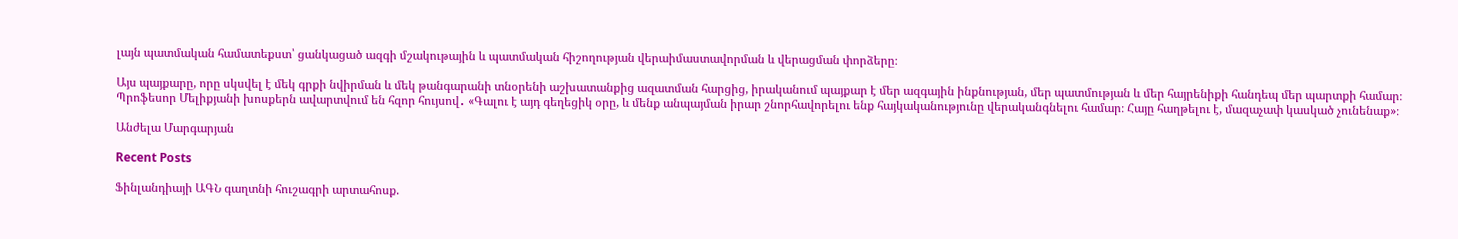լայն պատմական համատեքստ՝ ցանկացած ազգի մշակութային և պատմական հիշողության վերաիմաստավորման և վերացման փորձերը։

Այս պայքարը, որը սկսվել է մեկ գրքի նվիրման և մեկ թանգարանի տնօրենի աշխատանքից ազատման հարցից, իրականում պայքար է մեր ազգային ինքնության, մեր պատմության և մեր հայրենիքի հանդեպ մեր պարտքի համար։ Պրոֆեսոր Մելիքյանի խոսքերն ավարտվում են հզոր հույսով․ «Գալու է այդ գեղեցիկ օրը, և մենք անպայման իրար շնորհավորելու ենք հայկականությունը վերականգնելու համար։ Հայը հաղթելու է, մազաչափ կասկած չունենաք»։

Անժելա Մարգարյան

Recent Posts

Ֆինլանդիայի ԱԳՆ գաղտնի հուշագրի արտահոսք.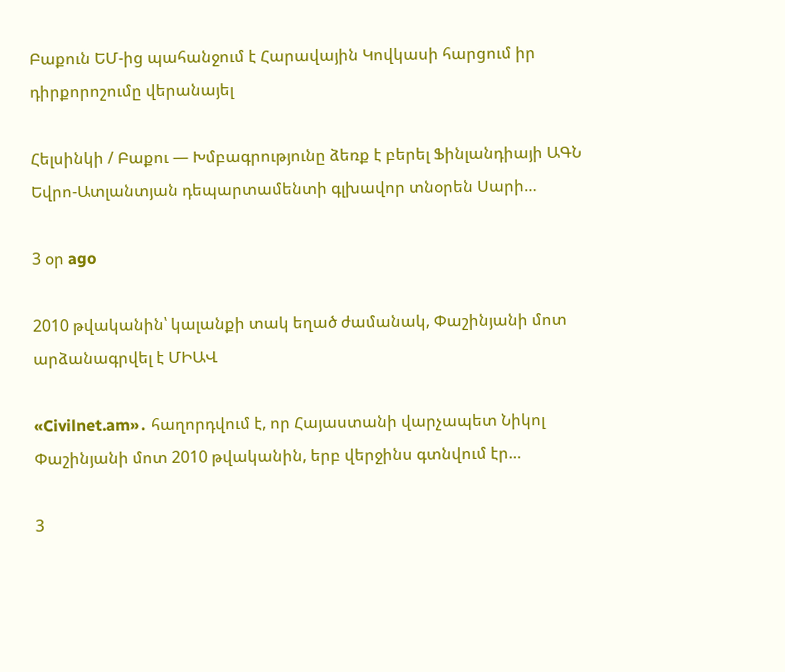Բաքուն ԵՄ-ից պահանջում է Հարավային Կովկասի հարցում իր դիրքորոշումը վերանայել

Հելսինկի / Բաքու — Խմբագրությունը ձեռք է բերել Ֆինլանդիայի ԱԳՆ Եվրո-Ատլանտյան դեպարտամենտի գլխավոր տնօրեն Սարի…

3 օր ago

2010 թվականին՝ կալանքի տակ եղած ժամանակ, Փաշինյանի մոտ արձանագրվել է ՄԻԱՎ

«Civilnet.am»․ հաղորդվում է, որ Հայաստանի վարչապետ Նիկոլ Փաշինյանի մոտ 2010 թվականին, երբ վերջինս գտնվում էր…

3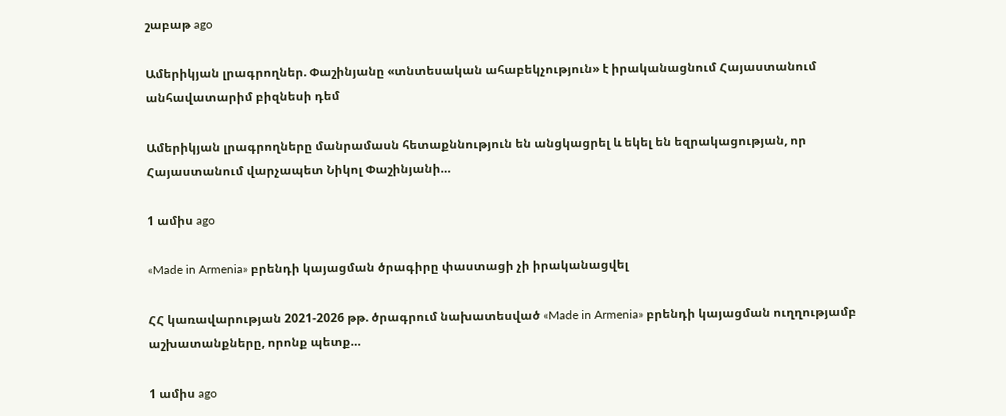շաբաթ ago

Ամերիկյան լրագրողներ. Փաշինյանը «տնտեսական ահաբեկչություն» է իրականացնում Հայաստանում անհավատարիմ բիզնեսի դեմ

Ամերիկյան լրագրողները մանրամասն հետաքննություն են անցկացրել և եկել են եզրակացության, որ Հայաստանում վարչապետ Նիկոլ Փաշինյանի…

1 ամիս ago

«Made in Armenia» բրենդի կայացման ծրագիրը փաստացի չի իրականացվել

ՀՀ կառավարության 2021-2026 թթ. ծրագրում նախատեսված «Made in Armenia» բրենդի կայացման ուղղությամբ աշխատանքները, որոնք պետք…

1 ամիս ago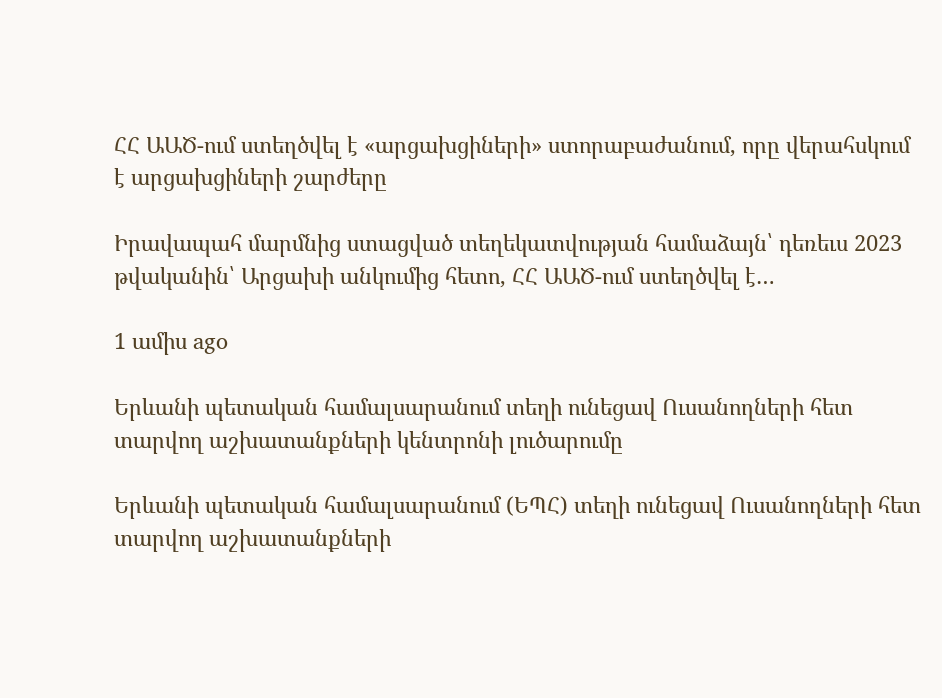ՀՀ ԱԱԾ-ում ստեղծվել է «արցախցիների» ստորաբաժանում, որը վերահսկում է արցախցիների շարժերը

Իրավապահ մարմնից ստացված տեղեկատվության համաձայն՝ դեռեւս 2023 թվականին՝ Արցախի անկումից հետո, ՀՀ ԱԱԾ-ում ստեղծվել է…

1 ամիս ago

Երևանի պետական համալսարանում տեղի ունեցավ Ուսանողների հետ տարվող աշխատանքների կենտրոնի լուծարումը

Երևանի պետական համալսարանում (ԵՊՀ) տեղի ունեցավ Ուսանողների հետ տարվող աշխատանքների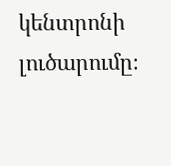կենտրոնի լուծարումը։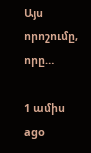Այս որոշումը, որը…

1 ամիս ago